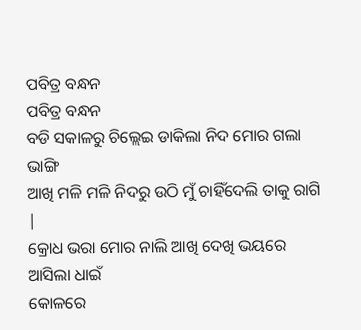ପବିତ୍ର ବନ୍ଧନ
ପବିତ୍ର ବନ୍ଧନ
ବଡି ସକାଳରୁ ଚିଲ୍ଲେଇ ଡାକିଲା ନିଦ ମୋର ଗଲା ଭାଙ୍ଗି
ଆଖି ମଳି ମଳି ନିଦରୁ ଉଠି ମୁଁ ଚାହିଁଦେଲି ତାକୁ ରାଗି |
କ୍ରୋଧ ଭରା ମୋର ନାଲି ଆଖି ଦେଖି ଭୟରେ ଆସିଲା ଧାଇଁ
କୋଳରେ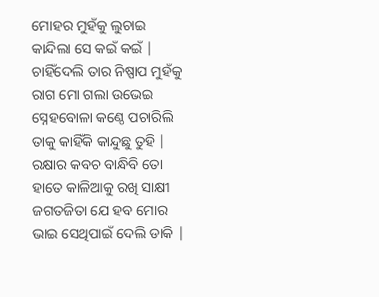ମୋହର ମୁହଁକୁ ଲୁଚାଇ କାନ୍ଦିଲା ସେ କଇଁ କଇଁ |
ଚାହିଁଦେଲି ତାର ନିଷ୍ପାପ ମୁହଁକୁ ରାଗ ମୋ ଗଲା ଉଭେଇ
ସ୍ନେହବୋଳା କଣ୍ଠେ ପଚାରିଲି ତାକୁ କାହିଁକି କାନ୍ଦୁଛୁ ତୁହି |
ରକ୍ଷାର କବଚ ବାନ୍ଧିବି ତୋ ହାତେ କାଳିଆକୁ ରଖି ସାକ୍ଷୀ
ଜଗତଜିତା ଯେ ହବ ମୋର ଭାଇ ସେଥିପାଇଁ ଦେଲି ଡାକି |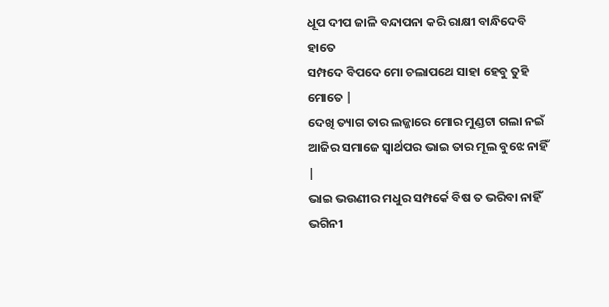ଧୂପ ଦୀପ ଜାଳି ବନ୍ଦାପନା କରି ରାକ୍ଷୀ ବାନ୍ଧିଦେବି ହାତେ
ସମ୍ପଦେ ବିପଦେ ମୋ ଚଲାପଥେ ସାହା ହେବୁ ତୁହି ମୋତେ |
ଦେଖି ତ୍ୟାଗ ତାର ଲଜ୍ଜାରେ ମୋର ମୁଣ୍ଡଟା ଗଲା ନଇଁ
ଆଜିର ସମାଜେ ସ୍ୱାର୍ଥପର ଭାଇ ତାର ମୂଲ ବୁଝେ ନାହିଁ |
ଭାଇ ଭଉଣୀର ମଧୁର ସମ୍ପର୍କେ ବିଷ ତ ଭରିବା ନାହିଁ
ଭଗିନୀ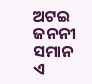ଅଟଇ ଜନନୀ ସମାନ ଏ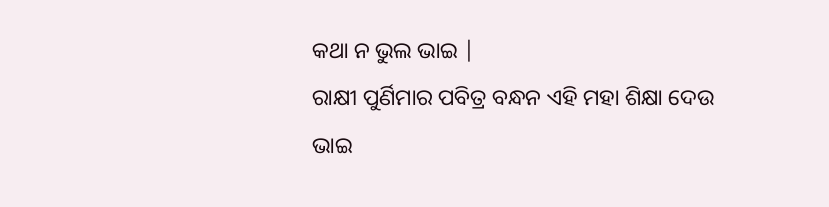କଥା ନ ଭୁଲ ଭାଇ |
ରାକ୍ଷୀ ପୁର୍ଣିମାର ପବିତ୍ର ବନ୍ଧନ ଏହି ମହା ଶିକ୍ଷା ଦେଉ
ଭାଇ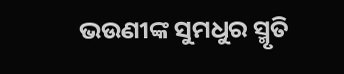ଭଉଣୀଙ୍କ ସୁମଧୁର ସ୍ମୃତି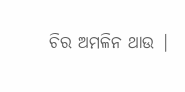ଚିର ଅମଳିନ ଥାଉ |